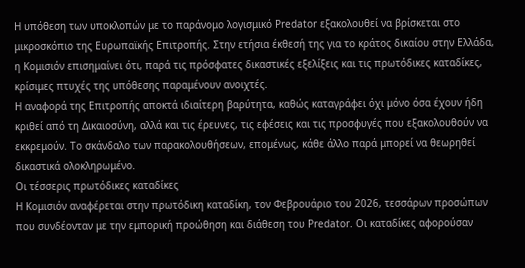Η υπόθεση των υποκλοπών με το παράνομο λογισμικό Predator εξακολουθεί να βρίσκεται στο μικροσκόπιο της Ευρωπαϊκής Επιτροπής. Στην ετήσια έκθεσή της για το κράτος δικαίου στην Ελλάδα, η Κομισιόν επισημαίνει ότι, παρά τις πρόσφατες δικαστικές εξελίξεις και τις πρωτόδικες καταδίκες, κρίσιμες πτυχές της υπόθεσης παραμένουν ανοιχτές.
Η αναφορά της Επιτροπής αποκτά ιδιαίτερη βαρύτητα, καθώς καταγράφει όχι μόνο όσα έχουν ήδη κριθεί από τη Δικαιοσύνη, αλλά και τις έρευνες, τις εφέσεις και τις προσφυγές που εξακολουθούν να εκκρεμούν. Το σκάνδαλο των παρακολουθήσεων, επομένως, κάθε άλλο παρά μπορεί να θεωρηθεί δικαστικά ολοκληρωμένο.
Οι τέσσερις πρωτόδικες καταδίκες
Η Κομισιόν αναφέρεται στην πρωτόδικη καταδίκη, τον Φεβρουάριο του 2026, τεσσάρων προσώπων που συνδέονταν με την εμπορική προώθηση και διάθεση του Predator. Οι καταδίκες αφορούσαν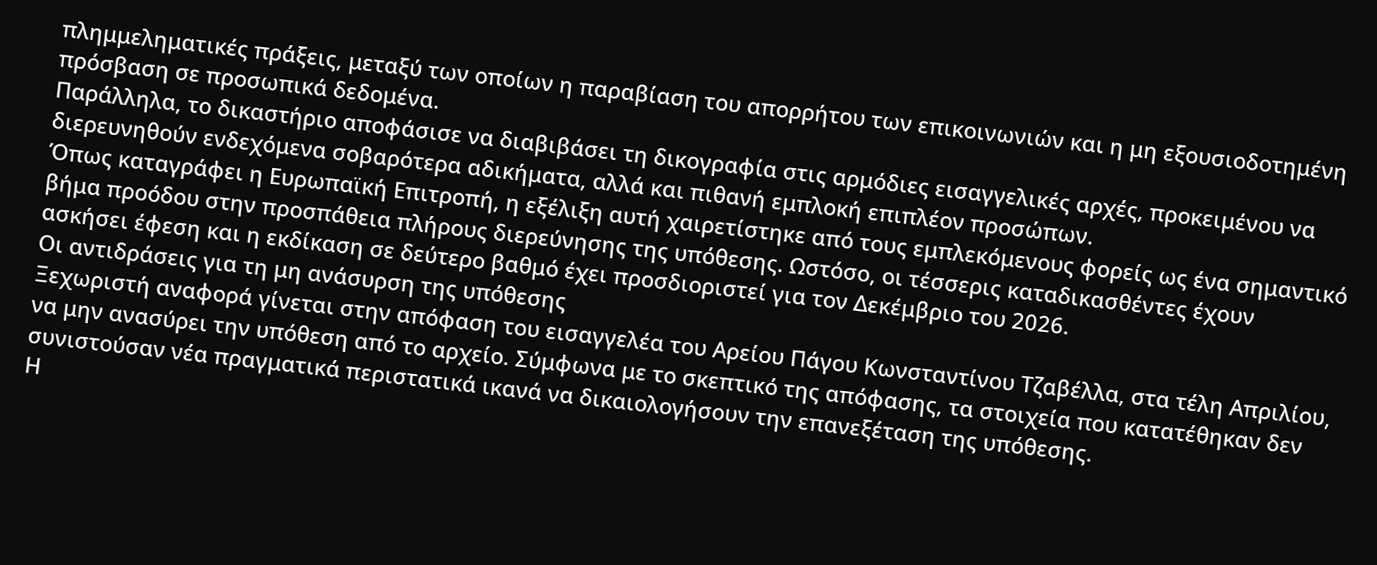πλημμεληματικές πράξεις, μεταξύ των οποίων η παραβίαση του απορρήτου των επικοινωνιών και η μη εξουσιοδοτημένη πρόσβαση σε προσωπικά δεδομένα.
Παράλληλα, το δικαστήριο αποφάσισε να διαβιβάσει τη δικογραφία στις αρμόδιες εισαγγελικές αρχές, προκειμένου να διερευνηθούν ενδεχόμενα σοβαρότερα αδικήματα, αλλά και πιθανή εμπλοκή επιπλέον προσώπων.
Όπως καταγράφει η Ευρωπαϊκή Επιτροπή, η εξέλιξη αυτή χαιρετίστηκε από τους εμπλεκόμενους φορείς ως ένα σημαντικό βήμα προόδου στην προσπάθεια πλήρους διερεύνησης της υπόθεσης. Ωστόσο, οι τέσσερις καταδικασθέντες έχουν ασκήσει έφεση και η εκδίκαση σε δεύτερο βαθμό έχει προσδιοριστεί για τον Δεκέμβριο του 2026.
Οι αντιδράσεις για τη μη ανάσυρση της υπόθεσης
Ξεχωριστή αναφορά γίνεται στην απόφαση του εισαγγελέα του Αρείου Πάγου Κωνσταντίνου Τζαβέλλα, στα τέλη Απριλίου, να μην ανασύρει την υπόθεση από το αρχείο. Σύμφωνα με το σκεπτικό της απόφασης, τα στοιχεία που κατατέθηκαν δεν συνιστούσαν νέα πραγματικά περιστατικά ικανά να δικαιολογήσουν την επανεξέταση της υπόθεσης.
Η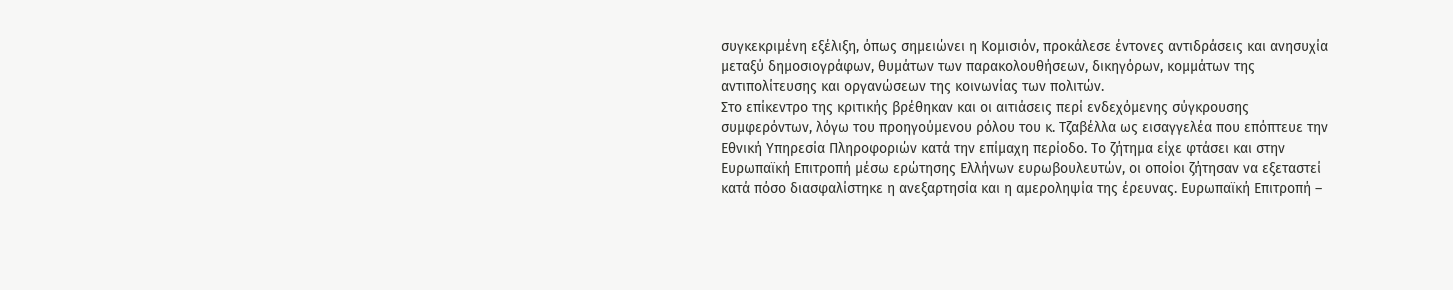συγκεκριμένη εξέλιξη, όπως σημειώνει η Κομισιόν, προκάλεσε έντονες αντιδράσεις και ανησυχία μεταξύ δημοσιογράφων, θυμάτων των παρακολουθήσεων, δικηγόρων, κομμάτων της αντιπολίτευσης και οργανώσεων της κοινωνίας των πολιτών.
Στο επίκεντρο της κριτικής βρέθηκαν και οι αιτιάσεις περί ενδεχόμενης σύγκρουσης συμφερόντων, λόγω του προηγούμενου ρόλου του κ. Τζαβέλλα ως εισαγγελέα που επόπτευε την Εθνική Υπηρεσία Πληροφοριών κατά την επίμαχη περίοδο. Το ζήτημα είχε φτάσει και στην Ευρωπαϊκή Επιτροπή μέσω ερώτησης Ελλήνων ευρωβουλευτών, οι οποίοι ζήτησαν να εξεταστεί κατά πόσο διασφαλίστηκε η ανεξαρτησία και η αμεροληψία της έρευνας. Ευρωπαϊκή Επιτροπή –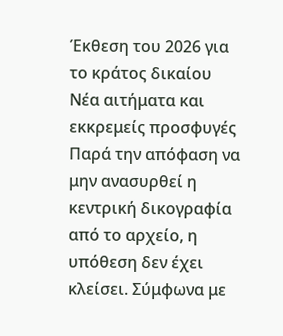Έκθεση του 2026 για το κράτος δικαίου
Νέα αιτήματα και εκκρεμείς προσφυγές
Παρά την απόφαση να μην ανασυρθεί η κεντρική δικογραφία από το αρχείο, η υπόθεση δεν έχει κλείσει. Σύμφωνα με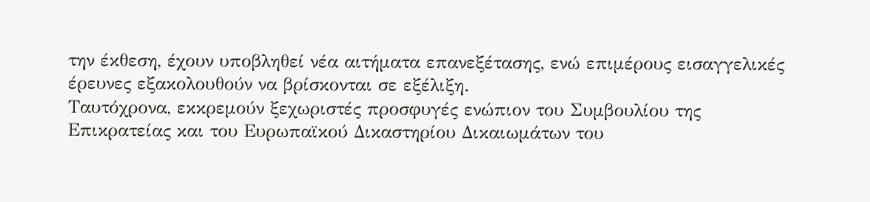την έκθεση, έχουν υποβληθεί νέα αιτήματα επανεξέτασης, ενώ επιμέρους εισαγγελικές έρευνες εξακολουθούν να βρίσκονται σε εξέλιξη.
Ταυτόχρονα, εκκρεμούν ξεχωριστές προσφυγές ενώπιον του Συμβουλίου της Επικρατείας και του Ευρωπαϊκού Δικαστηρίου Δικαιωμάτων του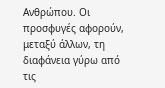Ανθρώπου. Οι προσφυγές αφορούν, μεταξύ άλλων, τη διαφάνεια γύρω από τις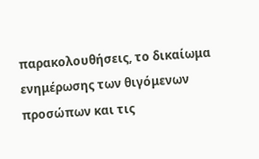παρακολουθήσεις, το δικαίωμα ενημέρωσης των θιγόμενων προσώπων και τις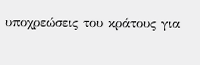υποχρεώσεις του κράτους για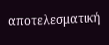αποτελεσματική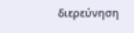διερεύνηση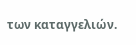των καταγγελιών.